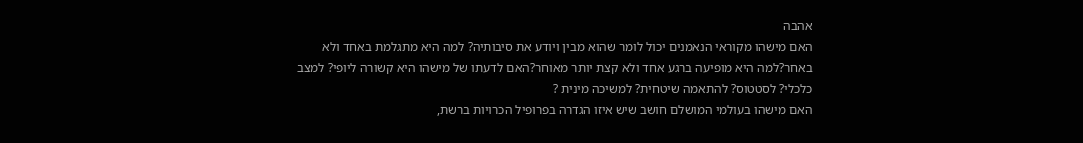אהבה
האם מישהו מקוראי הנאמנים יכול לומר שהוא מבין ויודע את סיבותיה? למה היא מתגלמת באחד ולא באחר?למה היא מופיעה ברגע אחד ולא קצת יותר מאוחר?האם לדעתו של מישהו היא קשורה ליופי? למצב כלכלי? לסטטוס? להתאמה שיטחית? למשיכה מינית ?
האם מישהו בעולמי המושלם חושב שיש איזו הגדרה בפרופיל הכרויות ברשת,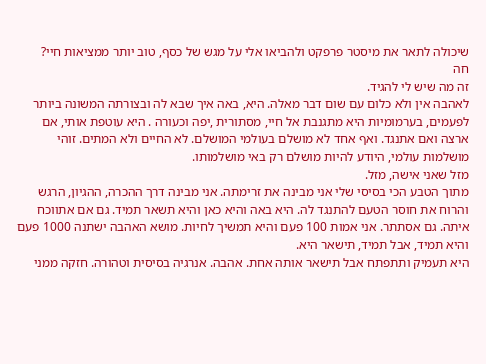שיכולה לתאר את מיסטר פרפקט ולהביאו אלי על מגש של כסף, טוב יותר ממציאות חיי?
חה
זה מה שיש לי להגיד.
לאהבה אין ולא כלום עם שום דבר מאלה. היא, באה איך שבא לה ובצורתה המשונה ביותר לפעמים, בערמומיות היא מתגנבת אל חיי, מסתורית ,יפה וכעורה . היא עוטפת אותי, אם ארצה ואם אתנגד. ואף אחד לא מושלם בעולמי המושלם. לא החיים ולא המתים. זוהי מושלמות עולמי, היודע להיות מושלם רק באי מושלמותו.
מזל שאני אישה, מזל.
מתוך הטבע הכי בסיסי שלי אני מבינה את זרימתה. אני מבינה דרך ההכרה, ההגיון, הרגש והרוח את חוסר הטעם להתנגד לה. היא באה והיא כאן והיא תשאר תמיד. גם אם אתווכח איתה. גם אסתתר. אני אמות 100 פעם והיא תמשיך לחיות. מושא האהבה ישתנה 1000 פעם והיא תמיד, אבל תמיד, תישאר היא.
היא תעמיק ותתפתח אבל תישאר אותה אחת. אהבה. אנרגיה בסיסית וטהורה. חזקה ממני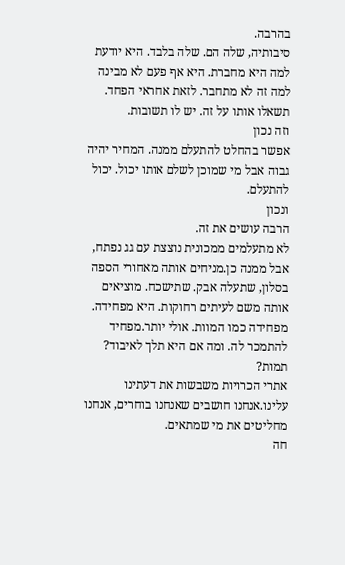בהרבה.
סיבותיה, שלה הם. שלה בלבד. היא יודעת למה היא מחברת. היא אף פעם לא מבינה למה זה לא מתחבר. לזאת אחראי הפחד. תשאלו אותו על זה. יש לו תשובות.
וזה נכון
אפשר בהחלט להתעלם ממנה. המחיר יהיה גבוה אבל מי שמוכן לשלם אותו יכול. יכול להתעלם.
ונכון
הרבה עושים את זה.
לא מתעלמים ממכונית נוצצת עם גג נפתח, אבל ממנה כן.מניחים אותה מאחורי הספה בסלון, שתעלה אבק. שתישכח. מוציאים אותה משם לעיתים רחוקות. היא מפחידה. מפחידה כמו המוות. אולי יותר.מפחיד להתמכר לה. ומה אם היא תלך לאיבוד? תמות?
אתרי הכרויות משבשות את דעתינו עלינו.אנחנו חושבים שאנחנו בוחרים, אנחנו מחליטים את מי שמתאים.
חה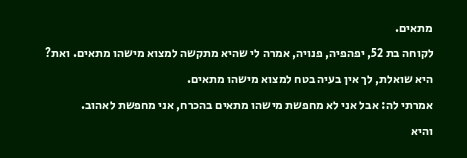מתאים.
לקוחה בת 52, יפהפיה, פנויה, אמרה לי שהיא מתקשה למצוא מישהו מתאים. ואת? היא שואלת, לך אין בעיה בטח למצוא מישהו מתאים.
אמרתי לה: אבל אני לא מחפשת מישהו מתאים בהכרח, אני מחפשת לאהוב.
והיא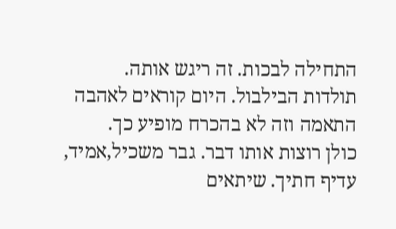התחילה לבכות. זה ריגש אותה.
תולדות הבילבול. היום קוראים לאהבה התאמה וזה לא בהכרח מופיע כך.
כולן רוצות אותו דבר. גבר משכיל,אמיד, עדיף חתיך. שיתאים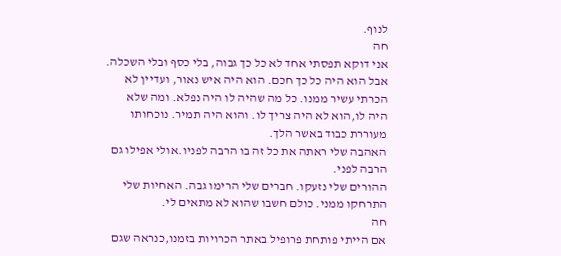לנוף.
חה
אני דוקא תפסתי אחד לא כל כך גבוה, בלי כסף ובלי השכלה.
אבל הוא היה כל כך חכם. הוא היה איש נאור, ועדיין לא הכרתי עשיר ממנו. כל מה שהיה לו היה נפלא. ומה שלא היה לו,הוא לא היה צריך לו. והוא היה תמיר. נוכחותו מעוררת כבוד באשר הלך.
האהבה שלי ראתה את כל זה בו הרבה לפניו.אולי אפילו גם הרבה לפני.
ההורים שלי נזעקו. חברים שלי הרימו גבה. האחיות שלי התרחקו ממני. כולם חשבו שהוא לא מתאים לי.
חה
אם הייתי פותחת פרופיל באתר הכרויות בזמנו,כנראה שגם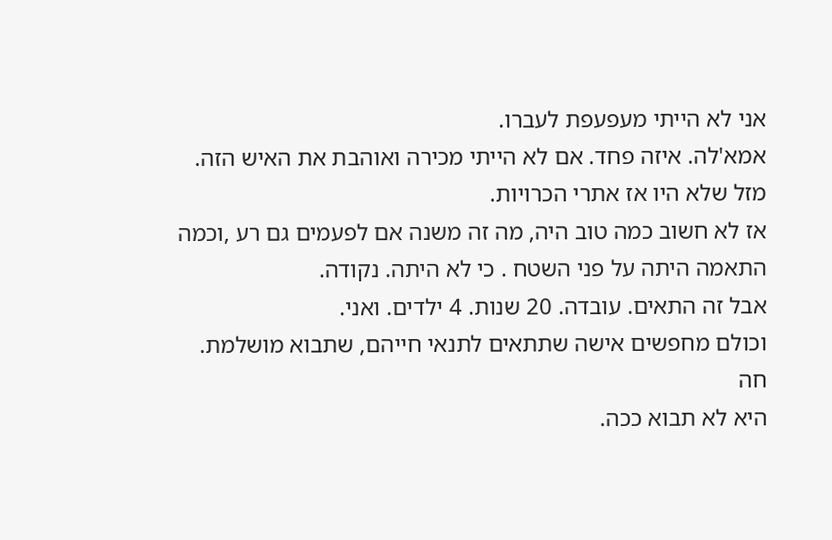אני לא הייתי מעפעפת לעברו.
אמא'לה. איזה פחד. אם לא הייתי מכירה ואוהבת את האיש הזה.
מזל שלא היו אז אתרי הכרויות.
אז לא חשוב כמה טוב היה, מה זה משנה אם לפעמים גם רע ,וכמה התאמה היתה על פני השטח . כי לא היתה. נקודה.
אבל זה התאים. עובדה. 20 שנות. 4 ילדים. ואני.
וכולם מחפשים אישה שתתאים לתנאי חייהם, שתבוא מושלמת.
חה
היא לא תבוא ככה.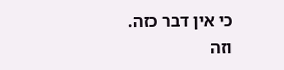כי אין דבר כזה.
וזה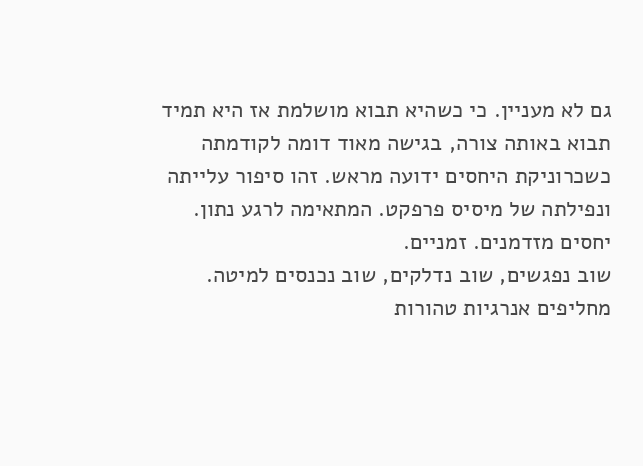גם לא מעניין. כי כשהיא תבוא מושלמת אז היא תמיד תבוא באותה צורה, בגישה מאוד דומה לקודמתה כשכרוניקת היחסים ידועה מראש. זהו סיפור עלייתה ונפילתה של מיסיס פרפקט. המתאימה לרגע נתון. יחסים מזדמנים. זמניים.
שוב נפגשים, שוב נדלקים, שוב נכנסים למיטה. מחליפים אנרגיות טהורות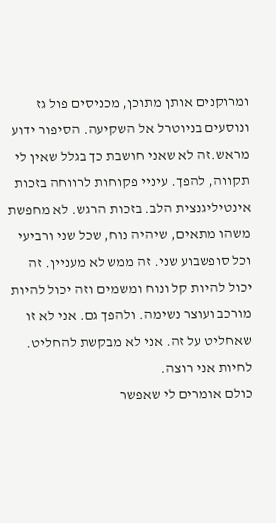ומרוקנים אותן מתוכן, מכניסים פול גז ונוסעים בניוטרל אל השקיעה. הסיפור ידוע מראש.זה לא שאני חושבת כך בגלל שאין לי תקווה, להפך. עיניי פקוחות לרווחה בזכות אינטיליגנצית הלב. בזכות הרגש. לא מחפשת משהו מתאים, שיהיה נוח, שכל שני ורביעי וכל סופשבוע שני. זה ממש לא מעניין. זה יכול להיות קל ונוח ומשמים וזה יכול להיות מורכב ועוצר נשימה. ולהפך גם. אני לא זו שאחליט על זה. אני לא מבקשת להחליט.
לחיות אני רוצה.
כולם אומרים לי שאפשר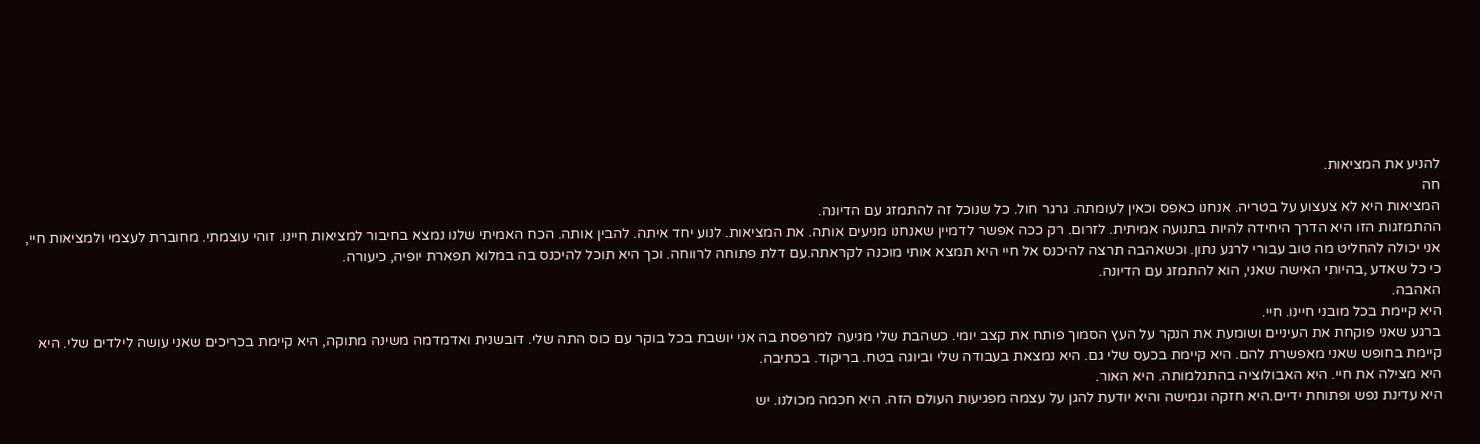להניע את המציאות.
חה
המציאות היא לא צעצוע על בטריה. אנחנו כאפס וכאין לעומתה. גרגר חול. כל שנוכל זה להתמזג עם הדיונה.
ההתמזגות הזו היא הדרך היחידה להיות בתנועה אמיתית. לזרום. רק ככה אפשר לדמיין שאנחנו מניעים אותה. את המציאות. לנוע יחד איתה. להבין אותה. הכח האמיתי שלנו נמצא בחיבור למציאות חיינו. זוהי עוצמתי. מחוברת לעצמי ולמציאות חיי, אני יכולה להחליט מה טוב עבורי לרגע נתון. וכשאהבה תרצה להיכנס אל חיי היא תמצא אותי מוכנה לקראתה.עם דלת פתוחה לרווחה. וכך היא תוכל להיכנס בה במלוא תפארת יופיה, כיעורה.
כי כל שאדע ,בהיותי האישה שאני, הוא להתמזג עם הדיונה.
האהבה.
היא קיימת בכל מובני חיינו. חיי.
ברגע שאני פוקחת את העיניים ושומעת את הנקר על העץ הסמוך פותח את קצב יומי. כשהבת שלי מגיעה למרפסת בה אני יושבת בכל בוקר עם כוס התה שלי. דובשנית ואדמדמה משינה מתוקה, היא קיימת בכריכים שאני עושה לילדים שלי. היא קיימת בחופש שאני מאפשרת להם. היא קיימת בכעס שלי גם. היא נמצאת בעבודה שלי וביוגה בטח. בריקוד. בכתיבה.
היא מצילה את חיי. היא האבולוציה בהתגלמותה. היא האור.
היא עדינת נפש ופתוחת ידיים.היא חזקה וגמישה והיא יודעת להגן על עצמה מפגיעות העולם הזה. היא חכמה מכולנו. יש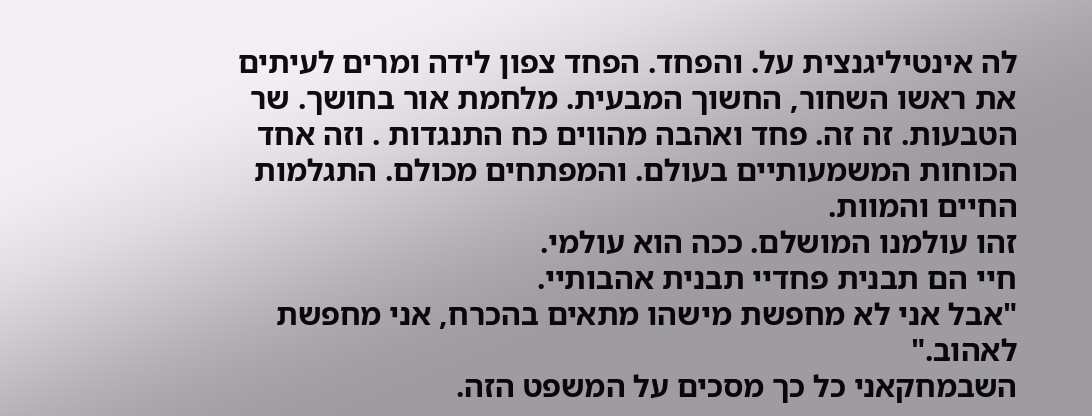לה אינטיליגנצית על. והפחד. הפחד צפון לידה ומרים לעיתים את ראשו השחור, החשוך המבעית. מלחמת אור בחושך. שר הטבעות. זה זה. פחד ואהבה מהווים כח התנגדות . וזה אחד הכוחות המשמעותיים בעולם. והמפתחים מכולם. התגלמות החיים והמוות.
זהו עולמנו המושלם. ככה הוא עולמי.
חיי הם תבנית פחדיי תבנית אהבותיי.
"אבל אני לא מחפשת מישהו מתאים בהכרח, אני מחפשת לאהוב."
השבמחקאני כל כך מסכים על המשפט הזה.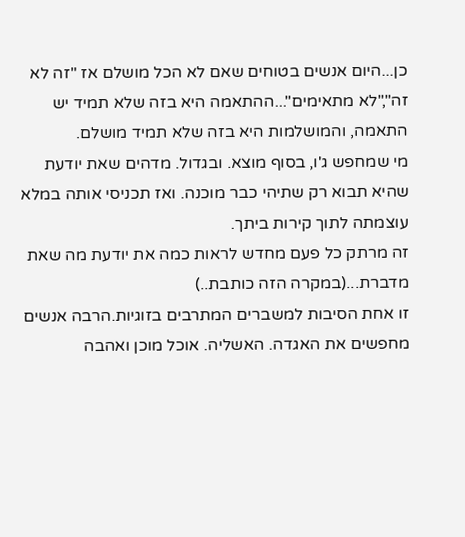כן...היום אנשים בטוחים שאם לא הכל מושלם אז "זה לא זה","לא מתאימים"...ההתאמה היא בזה שלא תמיד יש התאמה, והמושלמות היא בזה שלא תמיד מושלם.
מי שמחפש ג'ו, בסוף מוצא. ובגדול. מדהים שאת יודעת שהיא תבוא רק שתיהי כבר מוכנה. ואז תכניסי אותה במלא עוצמתה לתוך קירות ביתך.
זה מרתק כל פעם מחדש לראות כמה את יודעת מה שאת מדברת...(במקרה הזה כותבת..)
זו אחת הסיבות למשברים המתרבים בזוגיות.הרבה אנשים מחפשים את האגדה. האשליה. אוכל מוכן ואהבה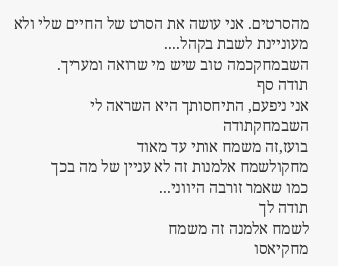מהסרטים. אני עושה את הסרט של החיים שלי ולא מעוניינת לשבת בקהל....
השבמחקכמה טוב שיש מי שרואה ומעריך.
תודה סף
אני ניפעם, התיחסותך היא השראה לי
השבמחקתודה
בועז,זה משמח אותי עד מאוד
מחקולשמח אלמנות זה לא עניין של מה בכך
כמו שאמר זורבה היווני...
תודה לך
לשמח אלמנה זה משמח
מחקיאסו